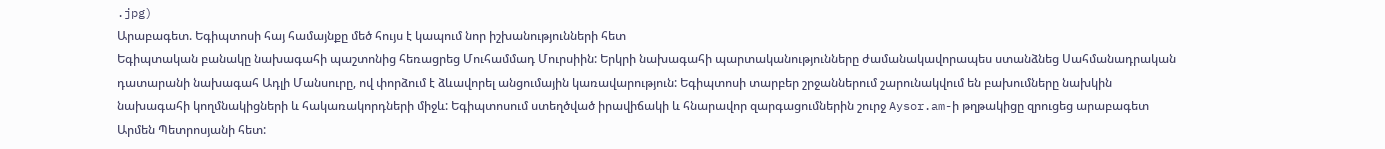.jpg)
Արաբագետ. Եգիպտոսի հայ համայնքը մեծ հույս է կապում նոր իշխանությունների հետ
Եգիպտական բանակը նախագահի պաշտոնից հեռացրեց Մուհամմադ Մուրսիին: Երկրի նախագահի պարտականությունները ժամանակավորապես ստանձնեց Սահմանադրական դատարանի նախագահ Ադլի Մանսուրը, ով փորձում է ձևավորել անցումային կառավարություն: Եգիպտոսի տարբեր շրջաններում շարունակվում են բախումները նախկին նախագահի կողմնակիցների և հակառակորդների միջև: Եգիպտոսում ստեղծված իրավիճակի և հնարավոր զարգացումներին շուրջ Aysor.am-ի թղթակիցը զրուցեց արաբագետ Արմեն Պետրոսյանի հետ: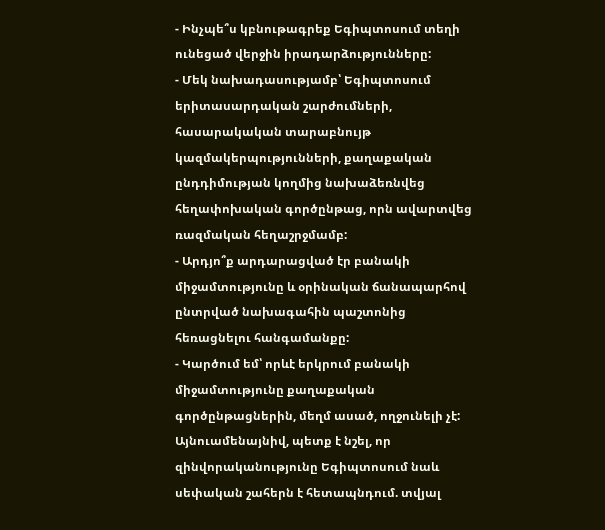- Ինչպե՞ս կբնութագրեք Եգիպտոսում տեղի ունեցած վերջին իրադարձությունները:
- Մեկ նախադասությամբ՝ Եգիպտոսում երիտասարդական շարժումների, հասարակական տարաբնույթ կազմակերպությունների, քաղաքական ընդդիմության կողմից նախաձեռնվեց հեղափոխական գործընթաց, որն ավարտվեց ռազմական հեղաշրջմամբ:
- Արդյո՞ք արդարացված էր բանակի միջամտությունը և օրինական ճանապարհով ընտրված նախագահին պաշտոնից հեռացնելու հանգամանքը:
- Կարծում եմ՝ որևէ երկրում բանակի միջամտությունը քաղաքական գործընթացներին, մեղմ ասած, ողջունելի չէ: Այնուամենայնիվ, պետք է նշել, որ զինվորականությունը Եգիպտոսում նաև սեփական շահերն է հետապնդում. տվյալ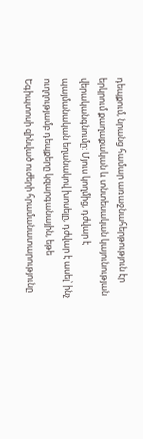դեպքում, նրանց համար առաջնահերթություն էր երկրում քաղաքական և տնտեսական կայունության վերականգնումը: Մյուս կողմից, դժվար է պայմանական եղանակով խոսելը, դժվար է ասել՝ ինչ ուղղությամբ դեպքերը կզարգանային, եթե Եգիպտոսի զինված ուժերի հրամանատարությունը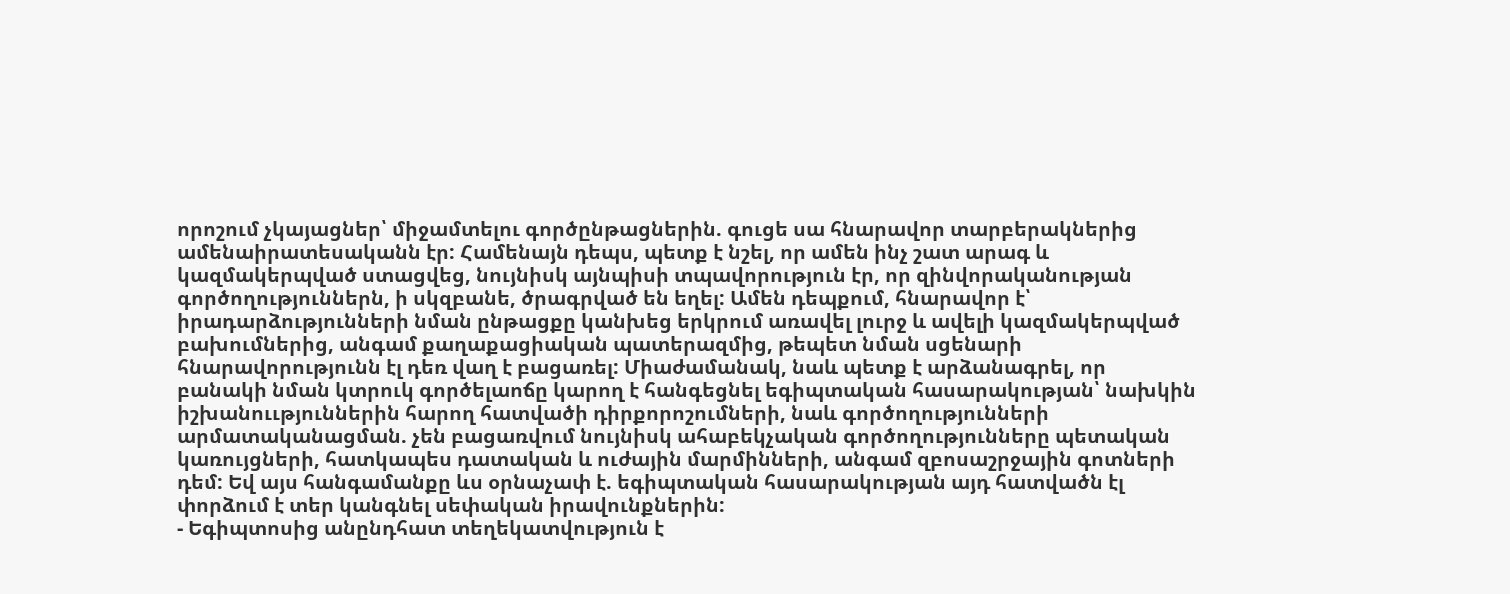որոշում չկայացներ՝ միջամտելու գործընթացներին. գուցե սա հնարավոր տարբերակներից ամենաիրատեսականն էր: Համենայն դեպս, պետք է նշել, որ ամեն ինչ շատ արագ և կազմակերպված ստացվեց, նույնիսկ այնպիսի տպավորություն էր, որ զինվորականության գործողություններն, ի սկզբանե, ծրագրված են եղել: Ամեն դեպքում, հնարավոր է՝ իրադարձությունների նման ընթացքը կանխեց երկրում առավել լուրջ և ավելի կազմակերպված բախումներից, անգամ քաղաքացիական պատերազմից, թեպետ նման սցենարի հնարավորությունն էլ դեռ վաղ է բացառել: Միաժամանակ, նաև պետք է արձանագրել, որ բանակի նման կտրուկ գործելաոճը կարող է հանգեցնել եգիպտական հասարակության՝ նախկին իշխանոււթյուններին հարող հատվածի դիրքորոշումների, նաև գործողությունների արմատականացման. չեն բացառվում նույնիսկ ահաբեկչական գործողությունները պետական կառույցների, հատկապես դատական և ուժային մարմինների, անգամ զբոսաշրջային գոտների դեմ: Եվ այս հանգամանքը ևս օրնաչափ է. եգիպտական հասարակության այդ հատվածն էլ փորձում է տեր կանգնել սեփական իրավունքներին:
- Եգիպտոսից անընդհատ տեղեկատվություն է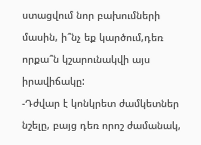ստացվում նոր բախումների մասին, ի՞նչ եք կարծում,դեռ որքա՞ն կշարունակվի այս իրավիճակը:
-Դժվար է կոնկրետ ժամկետներ նշելը, բայց դեռ որոշ ժամանակ,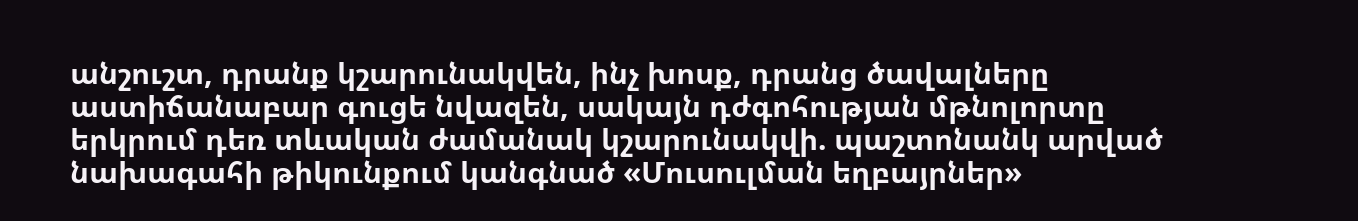անշուշտ, դրանք կշարունակվեն, ինչ խոսք, դրանց ծավալները աստիճանաբար գուցե նվազեն, սակայն դժգոհության մթնոլորտը երկրում դեռ տևական ժամանակ կշարունակվի. պաշտոնանկ արված նախագահի թիկունքում կանգնած «Մուսուլման եղբայրներ»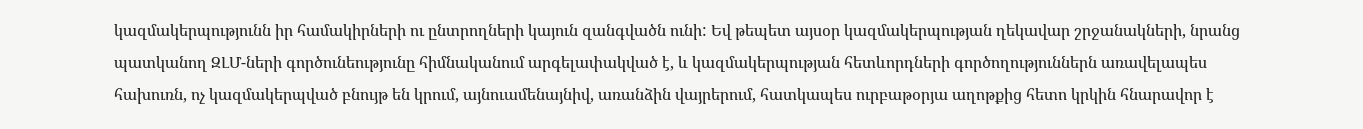կազմակերպությունն իր համակիրների ու ընտրողների կայուն զանգվածն ունի: Եվ թեպետ այսօր կազմակերպության ղեկավար շրջանակների, նրանց պատկանող ԶԼՄ-ների գործունեությունը հիմնականում արգելափակված է, և կազմակերպության հետևորդների գործողություններն առավելապես հախուռն, ոչ կազմակերպված բնույթ են կրում, այնուամենայնիվ, առանձին վայրերում, հատկապես ուրբաթօրյա աղոթքից հետո կրկին հնարավոր է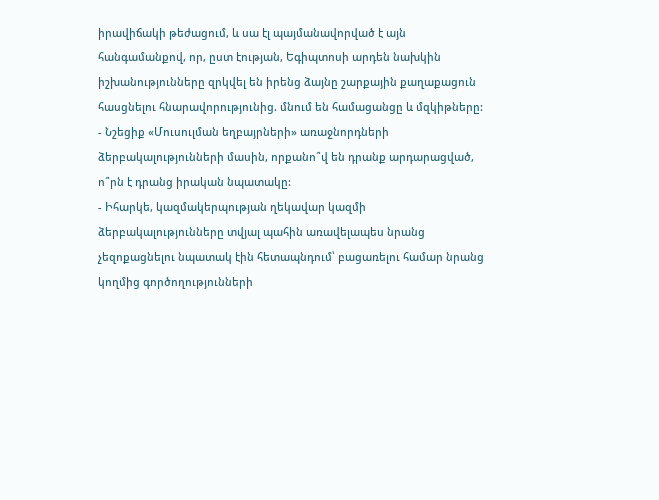իրավիճակի թեժացում, և սա էլ պայմանավորված է այն հանգամանքով, որ, ըստ էության, Եգիպտոսի արդեն նախկին իշխանությունները զրկվել են իրենց ձայնը շարքային քաղաքացուն հասցնելու հնարավորությունից. մնում են համացանցը և մզկիթները:
- Նշեցիք «Մուսուլման եղբայրների» առաջնորդների ձերբակալությունների մասին, որքանո՞վ են դրանք արդարացված, ո՞րն է դրանց իրական նպատակը:
- Իհարկե, կազմակերպության ղեկավար կազմի ձերբակալությունները տվյալ պահին առավելապես նրանց չեզոքացնելու նպատակ էին հետապնդում՝ բացառելու համար նրանց կողմից գործողությունների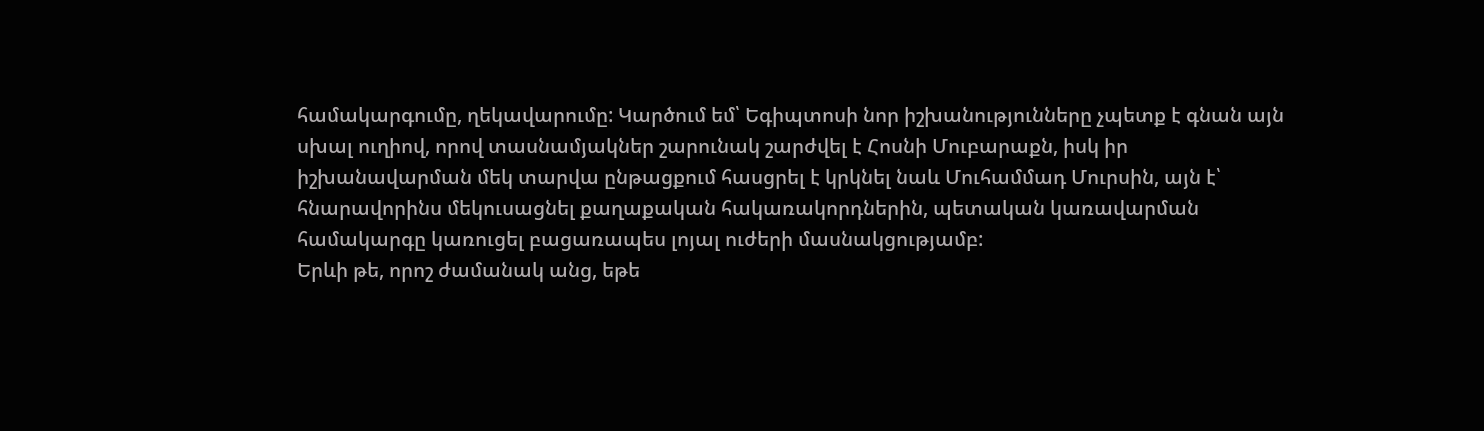համակարգումը, ղեկավարումը: Կարծում եմ՝ Եգիպտոսի նոր իշխանությունները չպետք է գնան այն սխալ ուղիով, որով տասնամյակներ շարունակ շարժվել է Հոսնի Մուբարաքն, իսկ իր իշխանավարման մեկ տարվա ընթացքում հասցրել է կրկնել նաև Մուհամմադ Մուրսին, այն է՝ հնարավորինս մեկուսացնել քաղաքական հակառակորդներին, պետական կառավարման համակարգը կառուցել բացառապես լոյալ ուժերի մասնակցությամբ:
Երևի թե, որոշ ժամանակ անց, եթե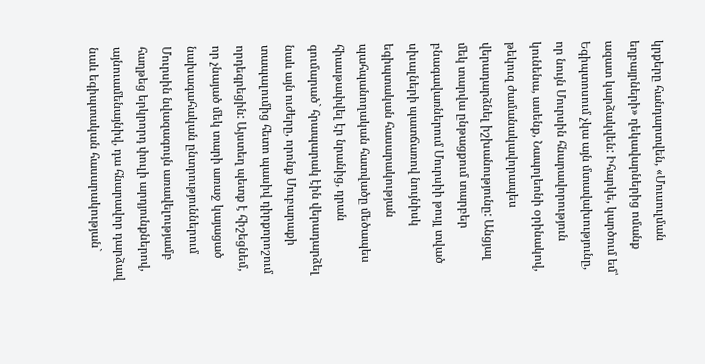կրքերը հանդարտվեն, «Մուսուլման եղբայրների» ղեկավարներից ոմանք ազատ կարձակվեն: Իհարկե, կարծում եմ՝ Եգիպտոսում չկա այն մտավախությունը, որ նույն Մուրսին հնարավորություն կունենա, ասենք, Նապոլեոնի օրինակով, թեկուզ ժամանակավորապես վերադարձնել իշխանությունը: Անցյալ մեկ տարվա ընթացքում տարբեր բնագավառներում Մուրսիի թույլ տված սխալների պատճառով նույնիսկ եգիպտական հասարակության պահպանողական հատվածը մեծապես հիասթափվել էր նրանից, դրան գումարած` հրապարակ էին վերադարձել նաև այն ուժերը, որոնք Մուբարաքի տապալումից հետո պասիվ դիրքորոշում որդեգրեցին: Այստեղ պետք է հիշեցնեմ, որ չնայած մեկ տարի առաջ կայացած նախագահական ընտրություններում Մուրսին նվազագույն առավելությամբ հաղթեց երկրորդ փուլի արդյունքներով, այնուամենայնիվ, դա հնարավոր դարձավ նաև եգիպտական հասարակության`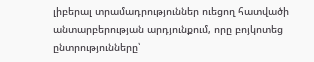լիբերալ տրամադրություններ ուեցող հատվածի անտարբերության արդյունքում, որը բոյկոտեց ընտրությունները՝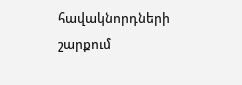հավակնորդների շարքում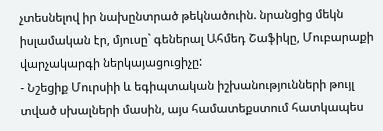չտեսնելով իր նախընտրած թեկնածուին. նրանցից մեկն իսլամական էր, մյուսը` գեներալ Ահմեդ Շաֆիկը, Մուբարաքի վարչակարգի ներկայացուցիչը:
- Նշեցիք Մուրսիի և եգիպտական իշխանությունների թույլ տված սխալների մասին, այս համատեքստում հատկապես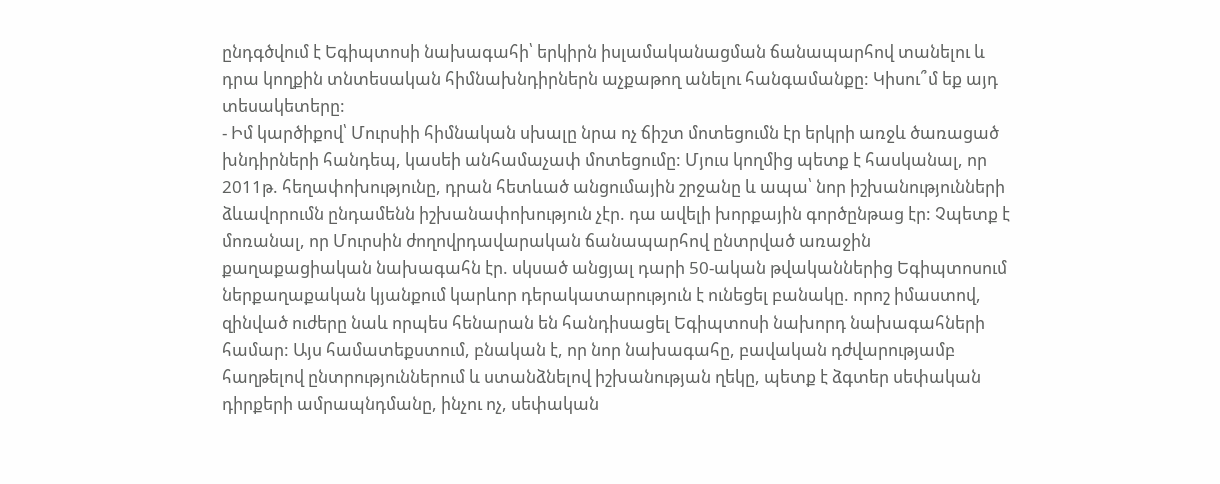ընդգծվում է Եգիպտոսի նախագահի՝ երկիրն իսլամականացման ճանապարհով տանելու և դրա կողքին տնտեսական հիմնախնդիրներն աչքաթող անելու հանգամանքը: Կիսու՞մ եք այդ տեսակետերը:
- Իմ կարծիքով՝ Մուրսիի հիմնական սխալը նրա ոչ ճիշտ մոտեցումն էր երկրի առջև ծառացած խնդիրների հանդեպ, կասեի անհամաչափ մոտեցումը: Մյուս կողմից պետք է հասկանալ, որ 2011թ. հեղափոխությունը, դրան հետևած անցումային շրջանը և ապա՝ նոր իշխանությունների ձևավորումն ընդամենն իշխանափոխություն չէր. դա ավելի խորքային գործընթաց էր: Չպետք է մոռանալ, որ Մուրսին ժողովրդավարական ճանապարհով ընտրված առաջին քաղաքացիական նախագահն էր. սկսած անցյալ դարի 50-ական թվականներից Եգիպտոսում ներքաղաքական կյանքում կարևոր դերակատարություն է ունեցել բանակը. որոշ իմաստով, զինված ուժերը նաև որպես հենարան են հանդիսացել Եգիպտոսի նախորդ նախագահների համար: Այս համատեքստում, բնական է, որ նոր նախագահը, բավական դժվարությամբ հաղթելով ընտրություններում և ստանձնելով իշխանության ղեկը, պետք է ձգտեր սեփական դիրքերի ամրապնդմանը, ինչու ոչ, սեփական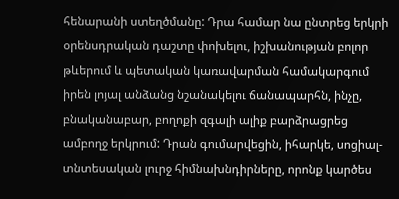հենարանի ստեղծմանը: Դրա համար նա ընտրեց երկրի օրենսդրական դաշտը փոխելու, իշխանության բոլոր թևերում և պետական կառավարման համակարգում իրեն լոյալ անձանց նշանակելու ճանապարհն, ինչը, բնականաբար, բողոքի զգալի ալիք բարձրացրեց ամբողջ երկրում: Դրան գումարվեցին, իհարկե, սոցիալ-տնտեսական լուրջ հիմնախնդիրները, որոնք կարծես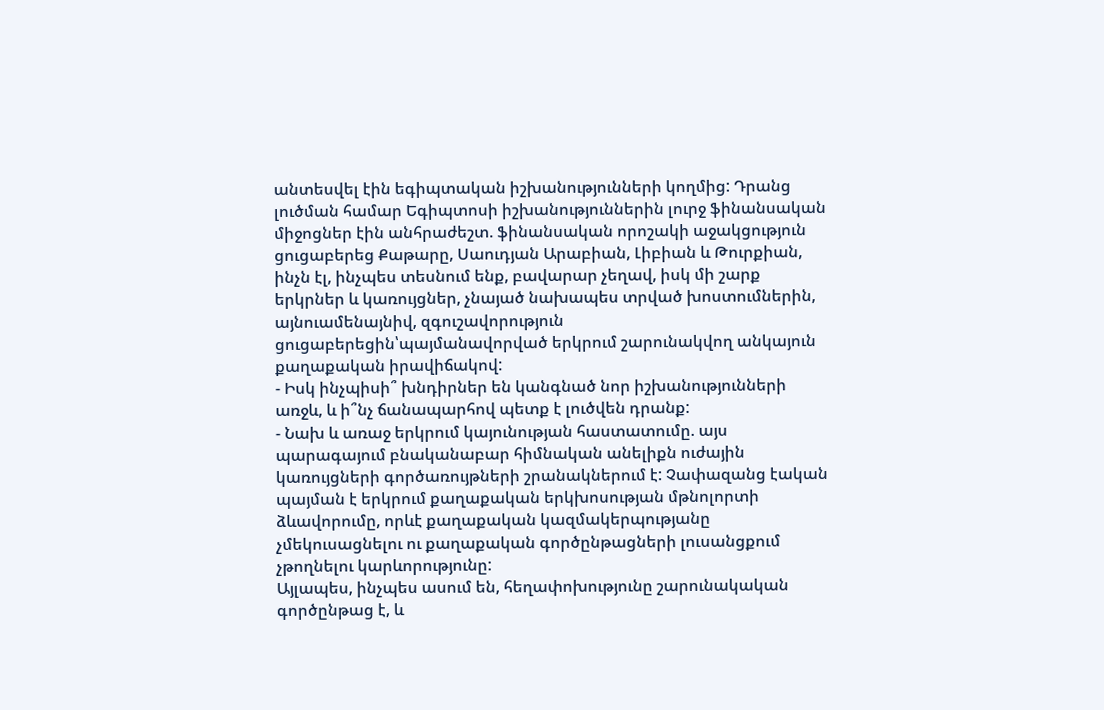անտեսվել էին եգիպտական իշխանությունների կողմից: Դրանց լուծման համար Եգիպտոսի իշխանություններին լուրջ ֆինանսական միջոցներ էին անհրաժեշտ. ֆինանսական որոշակի աջակցություն ցուցաբերեց Քաթարը, Սաուդյան Արաբիան, Լիբիան և Թուրքիան, ինչն էլ, ինչպես տեսնում ենք, բավարար չեղավ, իսկ մի շարք երկրներ և կառույցներ, չնայած նախապես տրված խոստումներին, այնուամենայնիվ, զգուշավորություն ցուցաբերեցին՝պայմանավորված երկրում շարունակվող անկայուն քաղաքական իրավիճակով:
- Իսկ ինչպիսի՞ խնդիրներ են կանգնած նոր իշխանությունների առջև, և ի՞նչ ճանապարհով պետք է լուծվեն դրանք:
- Նախ և առաջ երկրում կայունության հաստատումը. այս պարագայում բնականաբար հիմնական անելիքն ուժային կառույցների գործառույթների շրանակներում է: Չափազանց էական պայման է երկրում քաղաքական երկխոսության մթնոլորտի ձևավորումը, որևէ քաղաքական կազմակերպությանը չմեկուսացնելու ու քաղաքական գործընթացների լուսանցքում չթողնելու կարևորությունը:
Այլապես, ինչպես ասում են, հեղափոխությունը շարունակական գործընթաց է, և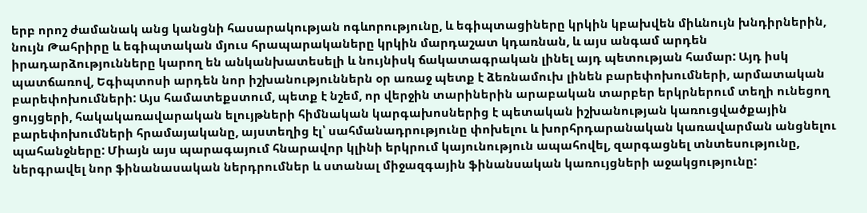երբ որոշ ժամանակ անց կանցնի հասարակության ոգևորությունը, և եգիպտացիները կրկին կբախվեն միևնույն խնդիրներին, նույն Թահրիրը և եգիպտական մյուս հրապարակաները կրկին մարդաշատ կդառնան, և այս անգամ արդեն իրադարձությունները կարող են անկանխատեսելի և նույնիսկ ճակատագրական լինել այդ պետության համար: Այդ իսկ պատճառով, Եգիպտոսի արդեն նոր իշխանություններն օր առաջ պետք է ձեռնամուխ լինեն բարեփոխումների, արմատական բարեփոխումների: Այս համատեքստում, պետք է նշեմ, որ վերջին տարիներին արաբական տարբեր երկրներում տեղի ունեցող ցույցերի, հակակառավարական ելույթների հիմնական կարգախոսներից է պետական իշխանության կառուցվածքային բարեփոխումների հրամայականը, այստեղից էլ՝ սահմանադրությունը փոխելու և խորհրդարանական կառավարման անցնելու պահանջները: Միայն այս պարագայում հնարավոր կլինի երկրում կայունություն ապահովել, զարգացնել տնտեսությունը, ներգրավել նոր ֆինանասական ներդրումներ և ստանալ միջազգային ֆինանսական կառույցների աջակցությունը: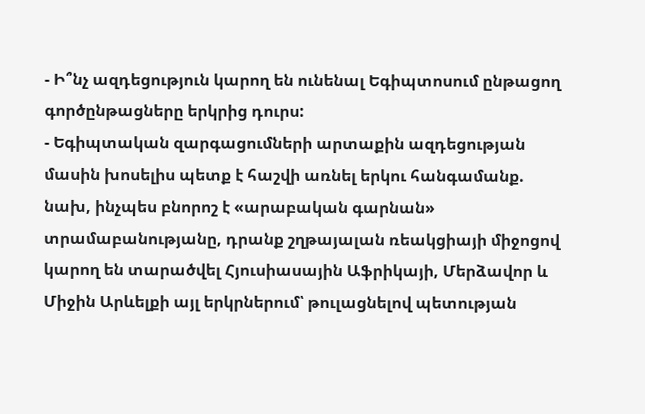- Ի՞նչ ազդեցություն կարող են ունենալ Եգիպտոսում ընթացող գործընթացները երկրից դուրս:
- Եգիպտական զարգացումների արտաքին ազդեցության մասին խոսելիս պետք է հաշվի առնել երկու հանգամանք. նախ, ինչպես բնորոշ է «արաբական գարնան» տրամաբանությանը, դրանք շղթայալան ռեակցիայի միջոցով կարող են տարածվել Հյուսիասային Աֆրիկայի, Մերձավոր և Միջին Արևելքի այլ երկրներում՝ թուլացնելով պետության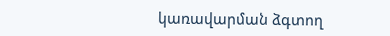կառավարման ձգտող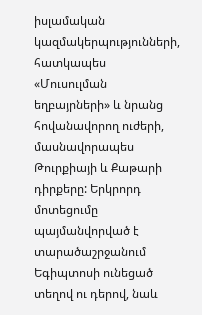իսլամական կազմակերպությունների, հատկապես «Մուսուլման եղբայրների» և նրանց հովանավորող ուժերի, մասնավորապես Թուրքիայի և Քաթարի դիրքերը: Երկրորդ մոտեցումը պայմանվորված է տարածաշրջանում Եգիպտոսի ունեցած տեղով ու դերով, նաև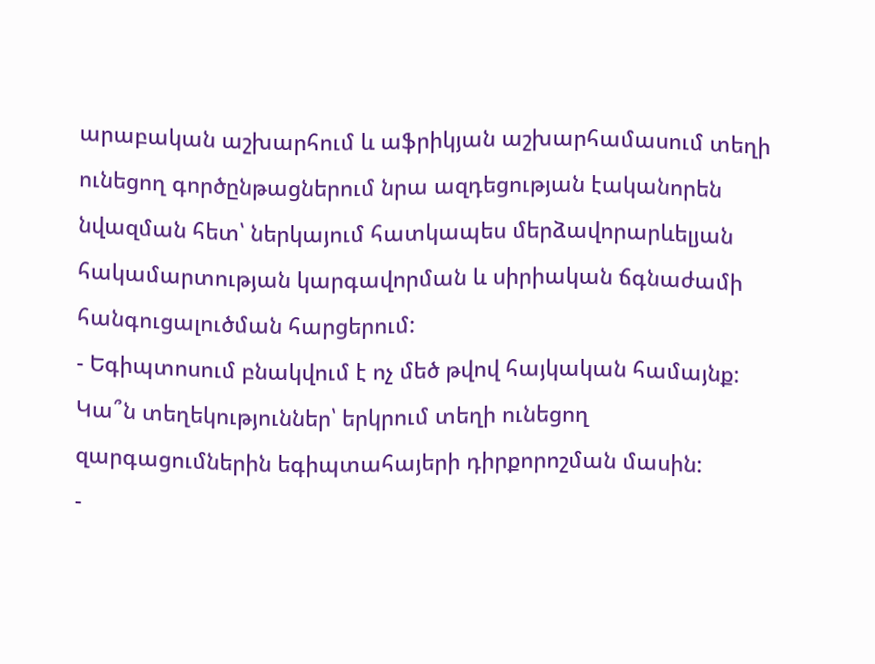արաբական աշխարհում և աֆրիկյան աշխարհամասում տեղի ունեցող գործընթացներում նրա ազդեցության էականորեն նվազման հետ՝ ներկայում հատկապես մերձավորարևելյան հակամարտության կարգավորման և սիրիական ճգնաժամի հանգուցալուծման հարցերում:
- Եգիպտոսում բնակվում է ոչ մեծ թվով հայկական համայնք: Կա՞ն տեղեկություններ՝ երկրում տեղի ունեցող զարգացումներին եգիպտահայերի դիրքորոշման մասին:
-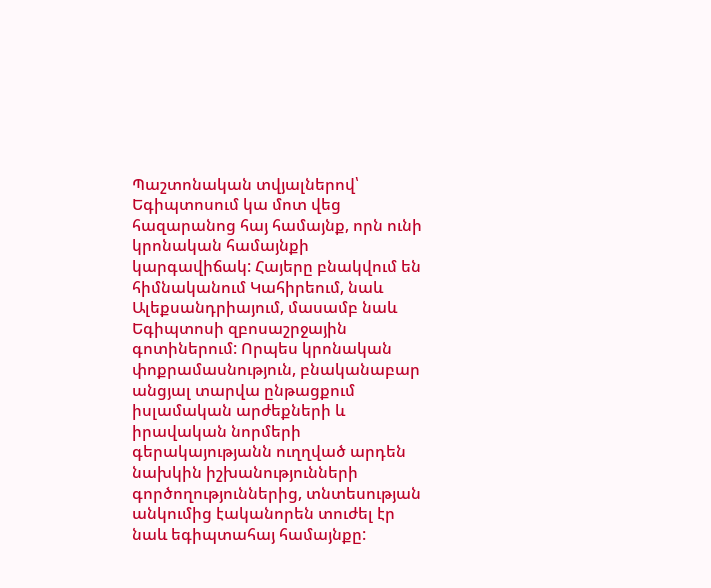Պաշտոնական տվյալներով՝ Եգիպտոսում կա մոտ վեց հազարանոց հայ համայնք, որն ունի կրոնական համայնքի կարգավիճակ: Հայերը բնակվում են հիմնականում Կահիրեում, նաև Ալեքսանդրիայում, մասամբ նաև Եգիպտոսի զբոսաշրջային գոտիներում: Որպես կրոնական փոքրամասնություն, բնականաբար անցյալ տարվա ընթացքում իսլամական արժեքների և իրավական նորմերի գերակայությանն ուղղված արդեն նախկին իշխանությունների գործողություններից, տնտեսության անկումից էականորեն տուժել էր նաև եգիպտահայ համայնքը: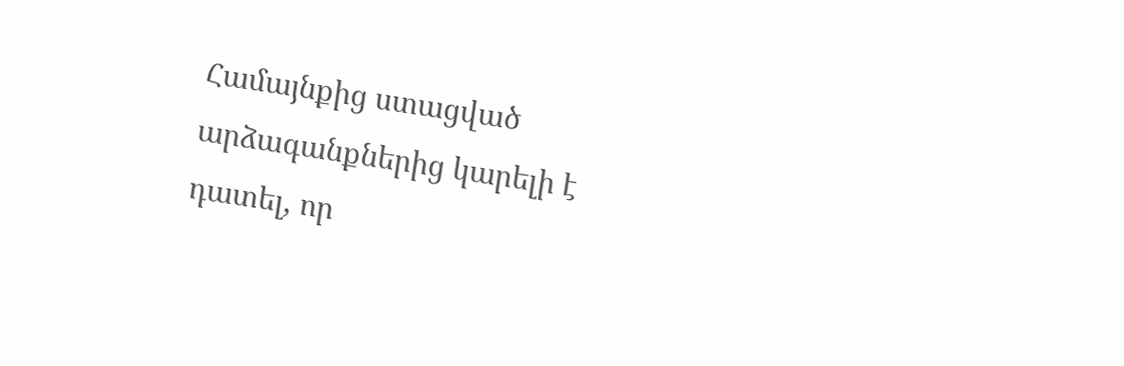Համայնքից ստացված արձագանքներից կարելի է դատել, որ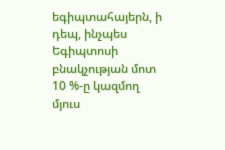եգիպտահայերն, ի դեպ, ինչպես Եգիպտոսի բնակչության մոտ 10 %-ը կազմող մյուս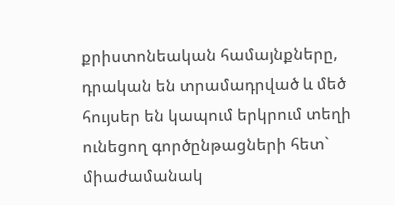քրիստոնեական համայնքները, դրական են տրամադրված և մեծ հույսեր են կապում երկրում տեղի ունեցող գործընթացների հետ` միաժամանակ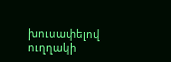խուսափելով ուղղակի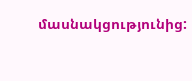մասնակցությունից: